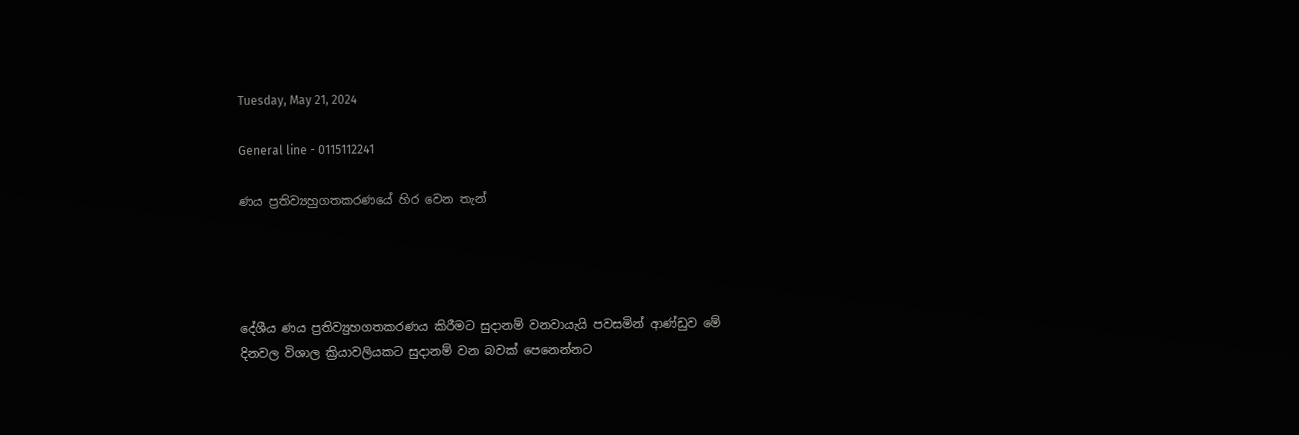Tuesday, May 21, 2024

General line - 0115112241

ණය ප්‍රතිව්‍යහුගතකරණයේ හිර වෙන තැන්




දේශීය ණය ප්‍රතිව්‍යුහගතකරණය කිරීමට සුදානම් වනවායැයි පවසමින් ආණ්ඩුව මේ දිනවල විශාල ක්‍රියාවලියකට සුදානම් වන බවක් පෙනෙන්නට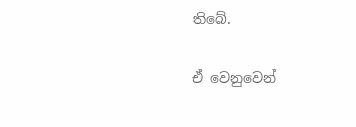තිබේ.

ඒ වෙනුවෙන්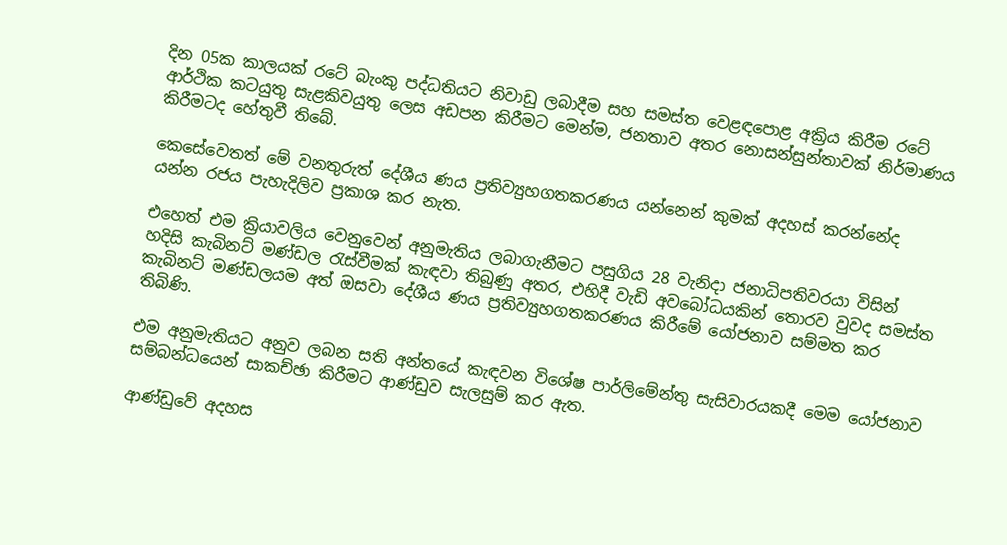දින 05ක කාලයක් රටේ බැංකු පද්ධතියට නිවාඩු ලබාදීම සහ සමස්ත වෙළඳපොළ අක්‍රිය කිරීම රටේ ආර්ථික කටයුතු සැළකිවයුතු ලෙස අඩපන කිරීමට මෙන්ම, ජනතාව අතර නොසන්සුන්තාවක් නිර්මාණය කිරීමටද හේතුවී තිබේ.

කෙසේවෙතත් මේ වනතුරුත් දේශීය ණය ප්‍රතිව්‍යුහගතකරණය යන්නෙන් කුමක් අදහස් කරන්නේද යන්න රජය පැහැදිලිව ප්‍රකාශ කර නැත.

එහෙත් එම ක්‍රියාවලිය වෙනුවෙන් අනුමැතිය ලබාගැනීමට පසුගිය 28 වැනිදා ජනාධිපතිවරයා විසින් හදිසි කැබිනට් මණ්ඩල රැස්වීමක් කැඳවා තිබුණු අතර, එහිදී වැඩි අවබෝධයකින් තොරව වුවද සමස්ත කැබිනට් මණ්ඩලයම අත් ඔසවා දේශීය ණය ප්‍රතිව්‍යුහගතකරණය කිරීමේ යෝජනාව සම්මත කර තිබිණි.

එම අනුමැතියට අනුව ලබන සති අන්තයේ කැඳවන විශේෂ පාර්ලිමේන්තු සැසිවාරයකදී මෙම යෝජනාව සම්බන්ධයෙන් සාකච්ඡා කිරීමට ආණ්ඩුව සැලසුම් කර ඇත.

ආණ්ඩුවේ අදහස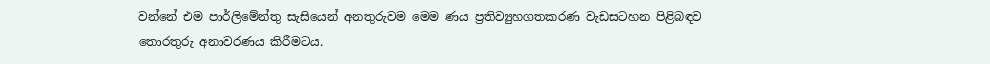වන්නේ එම පාර්ලිමේන්තු සැසියෙන් අනතුරුවම මෙම ණය ප්‍රතිව්‍යුහගතකරණ වැඩසටහන පිළිබඳව තොරතුරු අනාවරණය කිරීමටය.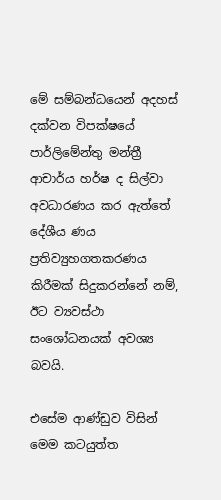මේ සම්බන්ධයෙන් අදහස් දක්වන විපක්ෂයේ පාර්ලිමේන්තු මන්ත්‍රී ආචාර්ය හර්ෂ ද සිල්වා අවධාරණය කර ඇත්තේ දේශීය ණය ප්‍රතිව්‍යුහගතකරණය කිරීමක් සිදුකරන්නේ නම්, ඊට ව්‍යවස්ථා සංශෝධනයක් අවශ්‍ය බවයි.

එසේම ආණ්ඩුව විසින් මෙම කටයුත්ත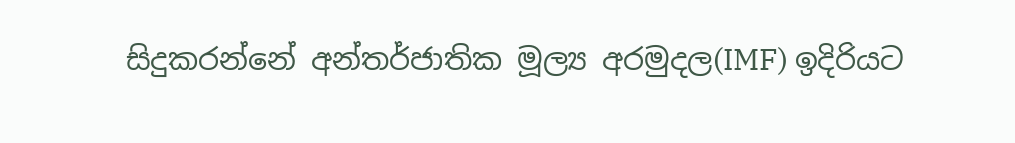සිදුකරන්නේ අන්තර්ජාතික මූල්‍ය අරමුදල(IMF) ඉදිරියට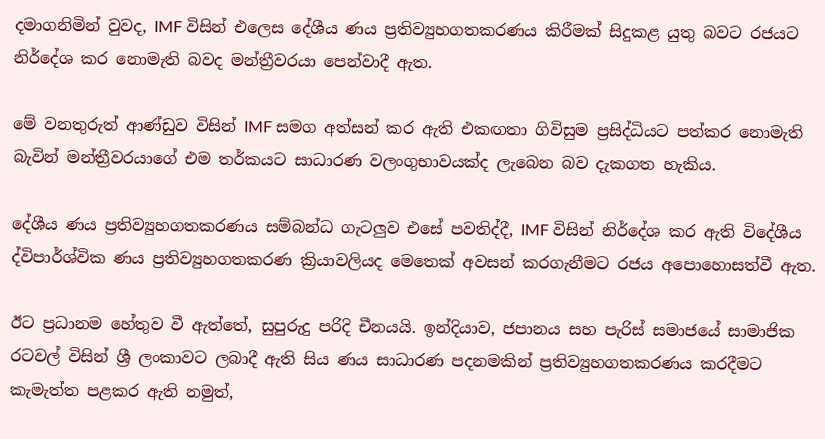දමාගනිමින් වුවද, IMF විසින් එලෙස දේශීය ණය ප්‍රතිව්‍යුහගතකරණය කිරීමක් සිදුකළ යුතු බවට රජයට නිර්දේශ කර නොමැති බවද මන්ත්‍රීවරයා පෙන්වාදී ඇත.

මේ වනතුරුත් ආණ්ඩුව විසින් IMF සමග අත්සන් කර ඇති එකඟතා ගිවිසුම ප්‍රසිද්ධියට පත්කර නොමැති බැවින් මන්ත්‍රීවරයාගේ එම තර්කයට සාධාරණ වලංගුභාවයක්ද ලැබෙන බව දැකගත හැකිය.

දේශීය ණය ප්‍රතිව්‍යුහගතකරණය සම්බන්ධ ගැටලුව එසේ පවතිද්දී, IMF විසින් නිර්දේශ කර ඇති විදේශීය ද්විපාර්ශ්වික ණය ප්‍රතිව්‍යුහගතකරණ ක්‍රියාවලියද මෙතෙක් අවසන් කරගැනීමට රජය අපොහොසත්වී ඇත.

ඊට ප්‍රධානම හේතුව වී ඇත්තේ, සුපුරුදු පරිදි චීනයයි. ඉන්දියාව, ජපානය සහ පැරිස් සමාජයේ සාමාජික රටවල් විසින් ශ්‍රී ලංකාවට ලබාදී ඇති සිය ණය සාධාරණ පදනමකින් ප්‍රතිව්‍යුහගතකරණය කරදීමට කැමැත්ත පළකර ඇති නමුත්,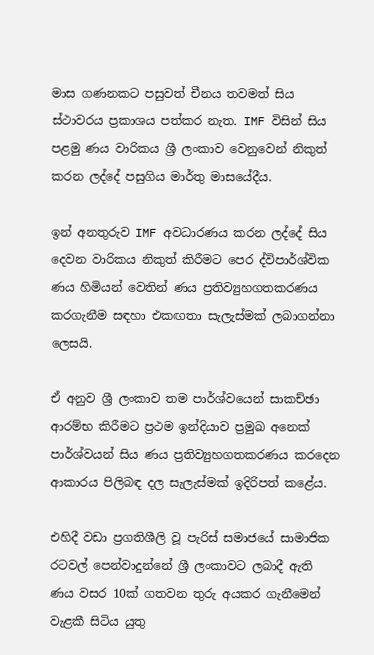මාස ගණනකට පසුවත් චීනය තවමත් සිය ස්ථාවරය ප්‍රකාශය පත්කර නැත. IMF විසින් සිය පළමු ණය වාරිකය ශ්‍රී ලංකාව වෙනුවෙන් නිකුත් කරන ලද්දේ පසුගිය මාර්තු මාසයේදීය.

ඉන් අනතුරුව IMF අවධාරණය කරන ලද්දේ සිය දෙවන වාරිකය නිකුත් කිරීමට පෙර ද්විපාර්ශ්වික ණය හිමියන් වෙතින් ණය ප්‍රතිව්‍යුහගතකරණය කරගැනීම සඳහා එකඟතා සැලැස්මක් ලබාගන්නා ලෙසයි.

ඒ අනුව ශ්‍රී ලංකාව තම පාර්ශ්වයෙන් සාකච්ඡා ආරම්භ කිරීමට ප්‍රථම ඉන්දියාව ප්‍රමුඛ අනෙක් පාර්ශ්වයන් සිය ණය ප්‍රතිව්‍යුහගතකරණය කරදෙන ආකාරය පිලිබඳ දල සැලැස්මක් ඉදිරිපත් කළේය.

එහිදී වඩා ප්‍රගතිශීලි වූ පැරිස් සමාජයේ සාමාජික රටවල් පෙන්වාදුන්නේ ශ්‍රී ලංකාවට ලබාදී ඇති ණය වසර 10ක් ගතවන තුරු අයකර ගැනීමෙන් වැළකී සිටිය යුතු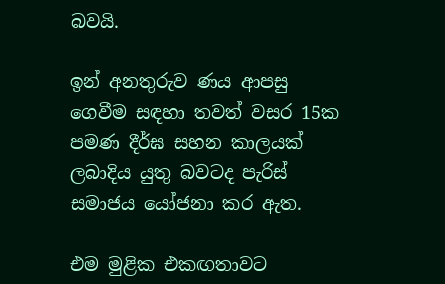බවයි.

ඉන් අනතුරුව ණය ආපසු ගෙවීම සඳහා තවත් වසර 15ක පමණ දීර්ඝ සහන කාලයක් ලබාදිය යුතු බවටද පැරිස් සමාජය යෝජනා කර ඇත.

එම මුළික එකඟතාවට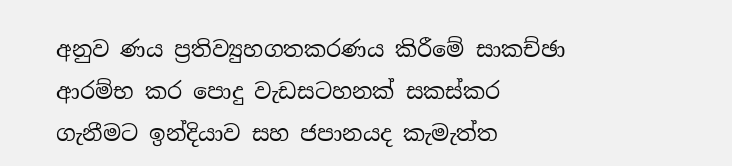අනුව ණය ප්‍රතිව්‍යුහගතකරණය කිරීමේ සාකච්ඡා ආරම්භ කර පොදු වැඩසටහනක් සකස්කර ගැනීමට ඉන්දියාව සහ ජපානයද කැමැත්ත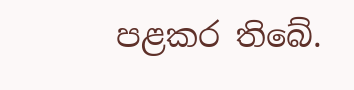පළකර තිබේ.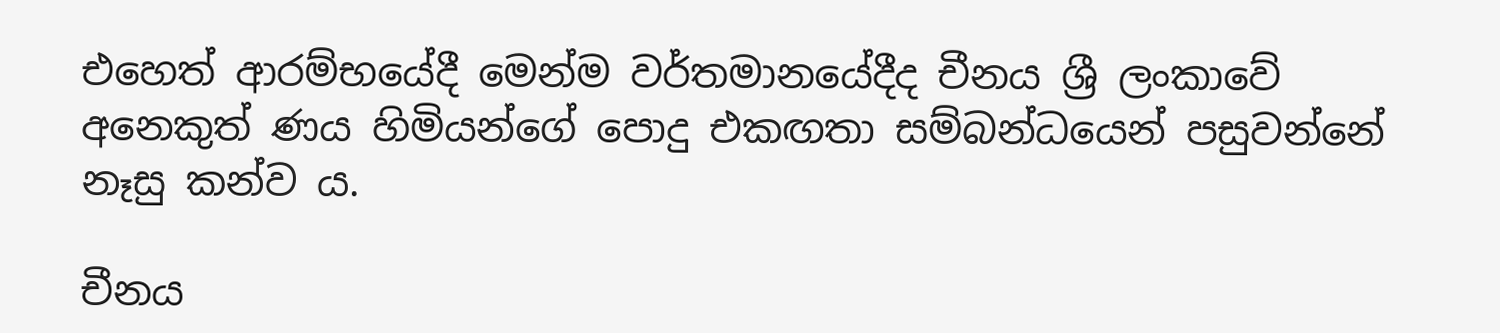එහෙත් ආරම්භයේදී මෙන්ම වර්තමානයේදීද චීනය ශ්‍රී ලංකාවේ අනෙකුත් ණය හිමියන්ගේ පොදු එකඟතා සම්බන්ධයෙන් පසුවන්නේ නෑසු කන්ව ය.

චීනය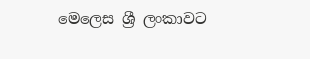මෙලෙස ශ්‍රී ලංකාවට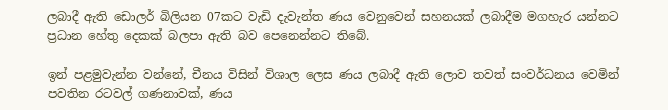ලබාදී ඇති ඩොලර් බිලියන 07කට වැඩි දැවැන්ත ණය වෙනුවෙන් සහනයක් ලබාදීම මගහැර යන්නට ප්‍රධාන හේතු දෙකක් බලපා ඇති බව පෙනෙන්නට තිබේ.

ඉන් පළමුවැන්න වන්නේ, චීනය විසින් විශාල ලෙස ණය ලබාදී ඇති ලොව තවත් සංවර්ධනය වෙමින් පවතින රටවල් ගණනාවක්, ණය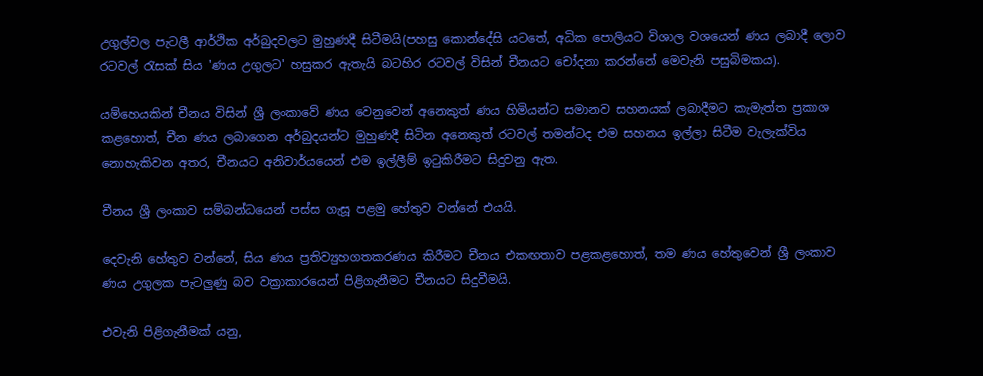උගුල්වල පැටලී ආර්ථික අර්බුදවලට මුහුණදී සිටීමයි(පහසු කොන්දේසි යටතේ, අධික පොලියට විශාල වශයෙන් ණය ලබාදී ලොව රටවල් රැසක් සිය 'ණය උගුලට' හසුකර ඇතැයි බටහිර රටවල් විසින් චීනයට චෝදනා කරන්නේ මෙවැනි පසුබිමකය).

යම්හෙයකින් චීනය විසින් ශ්‍රී ලංකාවේ ණය වෙනුවෙන් අනෙකුත් ණය හිමියන්ට සමානව සහනයක් ලබාදීමට කැමැත්ත ප්‍රකාශ කළහොත්, චීන ණය ලබාගෙන අර්බුදයන්ට මුහුණදී සිටින අනෙකුත් රටවල් තමන්ටද එම සහනය ඉල්ලා සිටීම වැලැක්විය නොහැකිවන අතර, චීනයට අනිවාර්යයෙන් එම ඉල්ලීම් ඉටුකිරීමට සිදුවනු ඇත.

චීනය ශ්‍රී ලංකාව සම්බන්ධයෙන් පස්ස ගැසූ පළමු හේතුව වන්නේ එයයි.

දෙවැනි හේතුව වන්නේ, සිය ණය ප්‍රතිව්‍යුහගතකරණය කිරීමට චීනය එකඟතාව පළකළහොත්, තම ණය හේතුවෙන් ශ්‍රී ලංකාව ණය උගුලක පැටලුණු බව වක්‍රාකාරයෙන් පිළිගැනීමට චීනයට සිදුවීමයි.

එවැනි පිළිගැනීමක් යනු,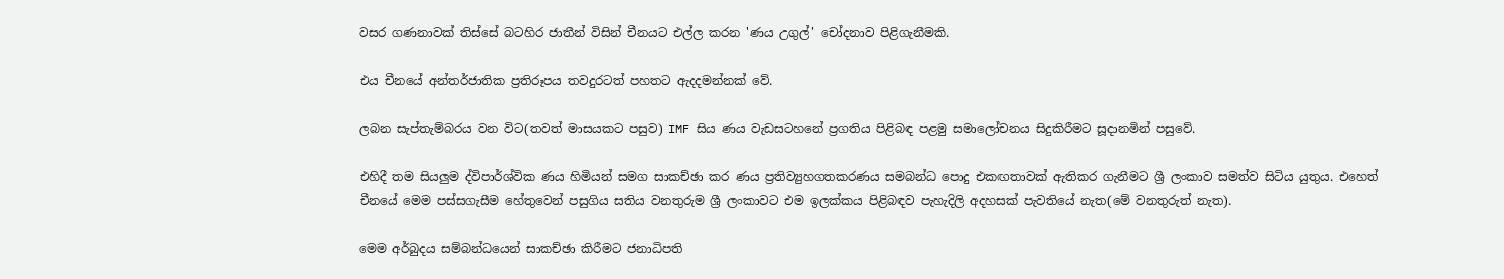වසර ගණනාවක් තිස්සේ බටහිර ජාතීන් විසින් චීනයට එල්ල කරන 'ණය උගුල්' චෝදනාව පිළිගැනීමකි.

එය චීනයේ අන්තර්ජාතික ප්‍රතිරූපය තවදුරටත් පහතට ඇදදමන්නක් වේ.

ලබන සැප්තැම්බරය වන විට(තවත් මාසයකට පසුව) IMF සිය ණය වැඩසටහනේ ප්‍රගතිය පිළිබඳ පළමු සමාලෝචනය සිදුකිරීමට සූදානමින් පසුවේ.

එහිදී තම සියලුම ද්විපාර්ශ්වික ණය හිමියන් සමග සාකච්ඡා කර ණය ප්‍රතිව්‍යුහගතකරණය සමබන්ධ පොදු එකඟතාවක් ඇතිකර ගැනීමට ශ්‍රී ලංකාව සමත්ව සිටිය යුතුය. එහෙත් චීනයේ මෙම පස්සගැසීම හේතුවෙන් පසුගිය සතිය වනතුරුම ශ්‍රී ලංකාවට එම ඉලක්කය පිළිබඳව පැහැදිලි අදහසක් පැවතියේ නැත(මේ වනතුරුත් නැත).

මෙම අර්බුදය සම්බන්ධයෙන් සාකච්ඡා කිරීමට ජනාධිපති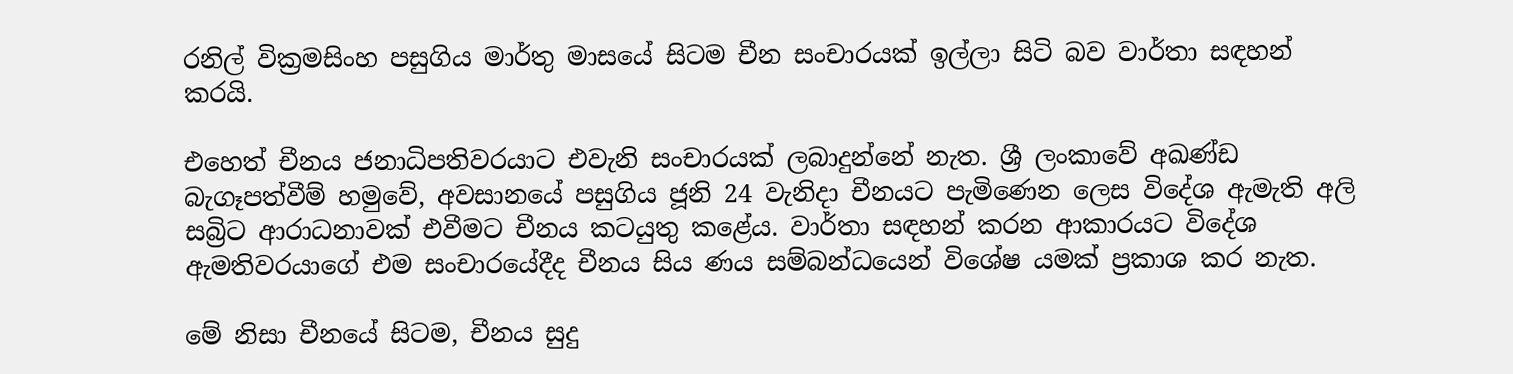රනිල් වික්‍රමසිංහ පසුගිය මාර්තු මාසයේ සිටම චීන සංචාරයක් ඉල්ලා සිටි බව වාර්තා සඳහන් කරයි.

එහෙත් චීනය ජනාධිපතිවරයාට එවැනි සංචාරයක් ලබාදුන්නේ නැත. ශ්‍රී ලංකාවේ අඛණ්ඩ බැගෑපත්වීම් හමුවේ, අවසානයේ පසුගිය ජූනි 24 වැනිදා චීනයට පැමිණෙන ලෙස විදේශ ඇමැති අලි සබ්‍රිට ආරාධනාවක් එවීමට චීනය කටයුතු කළේය. වාර්තා සඳහන් කරන ආකාරයට විදේශ ඇමතිවරයාගේ එම සංචාරයේදීද චීනය සිය ණය සම්බන්ධයෙන් විශේෂ යමක් ප්‍රකාශ කර නැත.

මේ නිසා චීනයේ සිටම, චීනය සුදු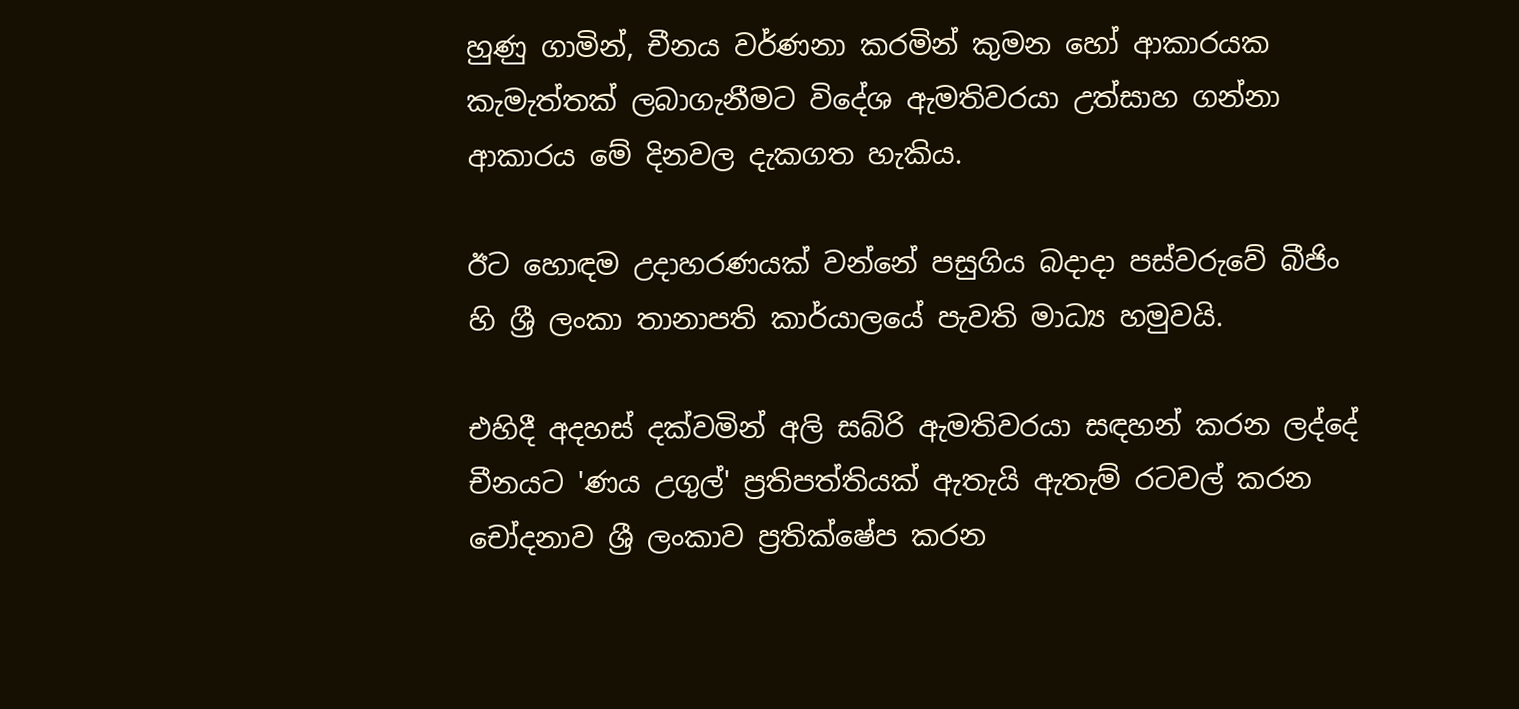හුණු ගාමින්, චීනය වර්ණනා කරමින් කුමන හෝ ආකාරයක කැමැත්තක් ලබාගැනීමට විදේශ ඇමතිවරයා උත්සාහ ගන්නා ආකාරය මේ දිනවල දැකගත හැකිය.

ඊට හොඳම උදාහරණයක් වන්නේ පසුගිය බදාදා පස්වරුවේ බීජිං හි ශ්‍රී ලංකා තානාපති කාර්යාලයේ පැවති මාධ්‍ය හමුවයි.

එහිදී අදහස් දක්වමින් අලි සබ්රි ඇමතිවරයා සඳහන් කරන ලද්දේ චීනයට 'ණය උගුල්' ප්‍රතිපත්තියක් ඇතැයි ඇතැම් රටවල් කරන චෝදනාව ශ්‍රී ලංකාව ප්‍රතික්ෂේප කරන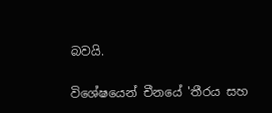බවයි.

විශේෂයෙන් චීනයේ 'තීරය සහ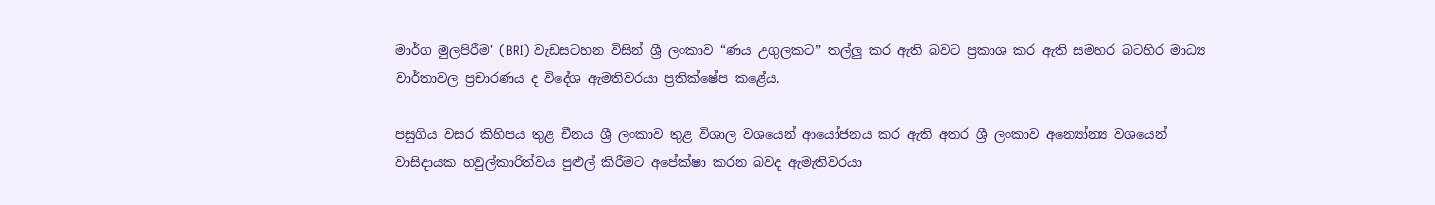මාර්ග මුලපිරීම' (BRI) වැඩසටහන විසින් ශ්‍රී ලංකාව “ණය උගුලකට” තල්ලු කර ඇති බවට ප්‍රකාශ කර ඇති සමහර බටහිර මාධ්‍ය වාර්තාවල ප්‍රචාරණය ද විදේශ ඇමතිවරයා ප්‍රතික්ෂේප කළේය.

පසුගිය වසර කිහිපය තුළ චීනය ශ්‍රී ලංකාව තුළ විශාල වශයෙන් ආයෝජනය කර ඇති අතර ශ්‍රී ලංකාව අන්‍යෝන්‍ය වශයෙන් වාසිදායක හවුල්කාරිත්වය පුළුල් කිරීමට අපේක්ෂා කරන බවද ඇමැතිවරයා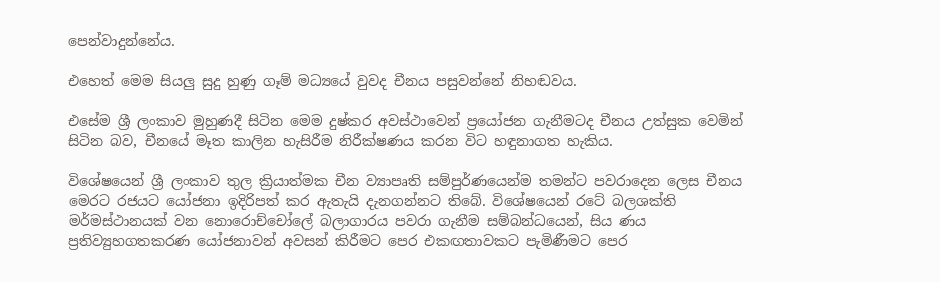පෙන්වාදුන්නේය.

එහෙත් මෙම සියලු සුදු හුණු ගෑම් මධ්‍යයේ වුවද චීනය පසුවන්නේ නිහඬවය.

එසේම ශ්‍රී ලංකාව මුහුණදී සිටින මෙම දුෂ්කර අවස්ථාවෙන් ප්‍රයෝජන ගැනීමටද චීනය උත්සුක වෙමින් සිටින බව, චීනයේ මෑත කාලින හැසිරීම නිරීක්ෂණය කරන විට හඳුනාගත හැකිය.

විශේෂයෙන් ශ්‍රී ලංකාව තුල ක්‍රියාත්මක චීන ව්‍යාපෘති සම්පුර්ණයෙන්ම තමන්ට පවරාදෙන ලෙස චීනය මෙරට රජයට යෝජනා ඉදිරිපත් කර ඇතැයි දැනගන්නට තිබේ. විශේෂයෙන් රටේ බලශක්ති මර්මස්ථානයක් වන නොරොච්චෝලේ බලාගාරය පවරා ගැනීම සම්බන්ධයෙන්, සිය ණය ප්‍රතිව්‍යුහගතකරණ යෝජනාවන් අවසන් කිරීමට පෙර එකඟතාවකට පැමිණීමට පෙර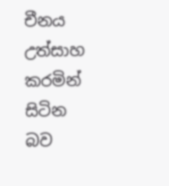චීනය උත්සාහ කරමින් සිටින බව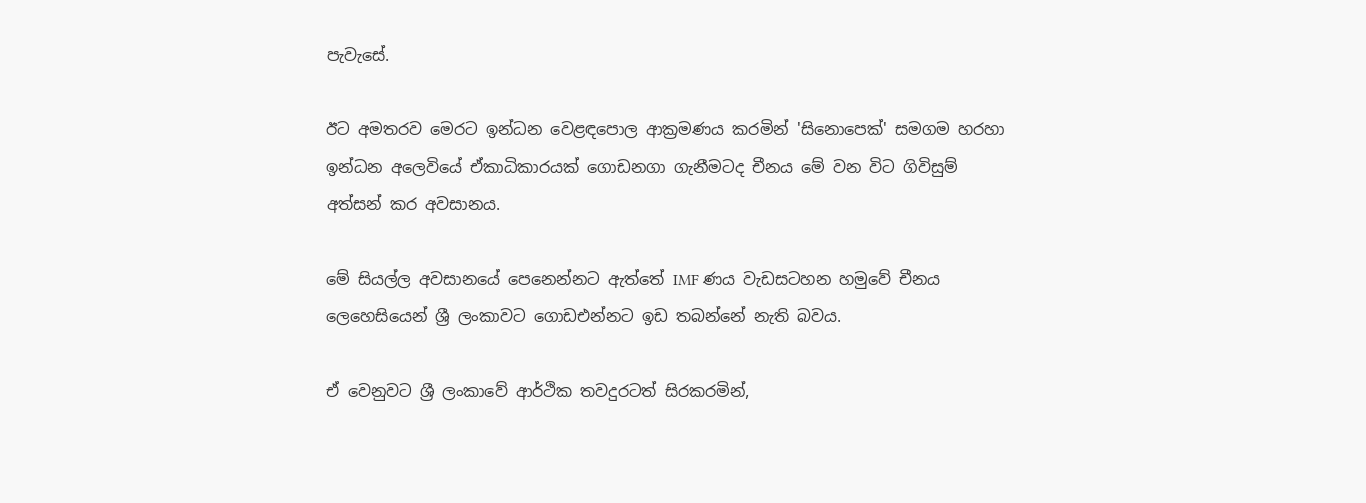පැවැසේ.

ඊට අමතරව මෙරට ඉන්ධන වෙළඳපොල ආක්‍රමණය කරමින් 'සිනොපෙක්' සමගම හරහා ඉන්ධන අලෙවියේ ඒකාධිකාරයක් ගොඩනගා ගැනීමටද චීනය මේ වන විට ගිවිසුම් අත්සන් කර අවසානය.

මේ සියල්ල අවසානයේ පෙනෙන්නට ඇත්තේ IMF ණය වැඩසටහන හමුවේ චීනය ලෙහෙසියෙන් ශ්‍රී ලංකාවට ගොඩඑන්නට ඉඩ තබන්නේ නැති බවය.

ඒ වෙනුවට ශ්‍රී ලංකාවේ ආර්ථික තවදුරටත් සිරකරමින්,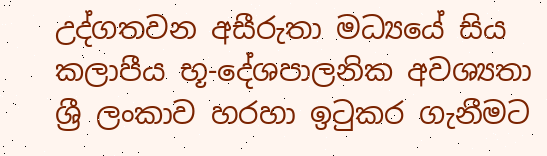උද්ගතවන අසීරුතා මධ්‍යයේ සිය කලාපීය භූ-දේශපාලනික අවශ්‍යතා ශ්‍රී ලංකාව හරහා ඉටුකර ගැනීමට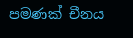පමණක් චීනය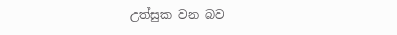උත්සුක වන බව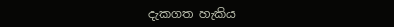දැකගත හැකිය